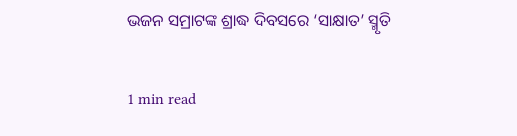ଭଜନ ସମ୍ରାଟଙ୍କ ଶ୍ରାଦ୍ଧ ଦିବସରେ ‘ସାକ୍ଷାତ’ ସ୍ମୃତି

1 min read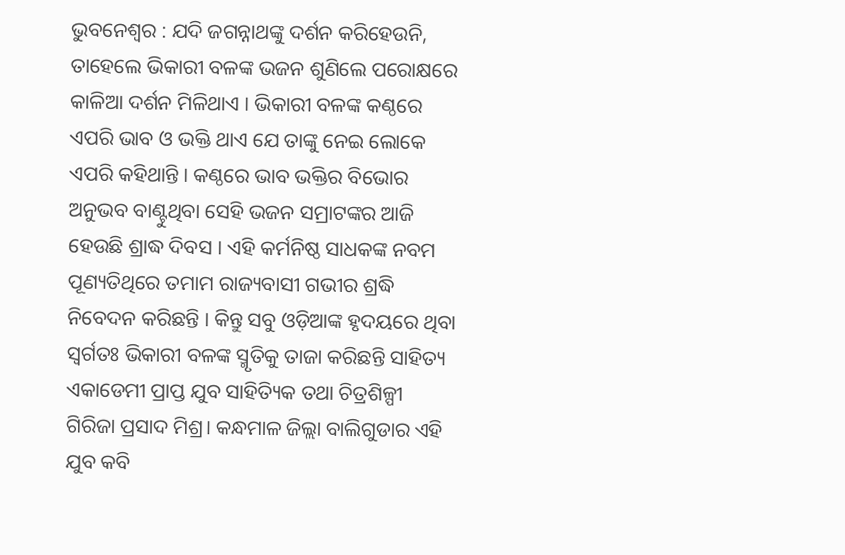ଭୁବନେଶ୍ବର : ଯଦି ଜଗନ୍ନାଥଙ୍କୁ ଦର୍ଶନ କରିହେଉନି, ତାହେଲେ ଭିକାରୀ ବଳଙ୍କ ଭଜନ ଶୁଣିଲେ ପରୋକ୍ଷରେ କାଳିଆ ଦର୍ଶନ ମିଳିଥାଏ । ଭିକାରୀ ବଳଙ୍କ କଣ୍ଠରେ ଏପରି ଭାବ ଓ ଭକ୍ତି ଥାଏ ଯେ ତାଙ୍କୁ ନେଇ ଲୋକେ ଏପରି କହିଥାନ୍ତି । କଣ୍ଠରେ ଭାବ ଭକ୍ତିର ବିଭୋର ଅନୁଭବ ବାଣ୍ଟୁଥିବା ସେହି ଭଜନ ସମ୍ରାଟଙ୍କର ଆଜି ହେଉଛି ଶ୍ରାଦ୍ଧ ଦିବସ । ଏହି କର୍ମନିଷ୍ଠ ସାଧକଙ୍କ ନବମ ପୂଣ୍ୟତିଥିରେ ତମାମ ରାଜ୍ୟବାସୀ ଗଭୀର ଶ୍ରଦ୍ଧି ନିବେଦନ କରିଛନ୍ତି । କିନ୍ତୁ ସବୁ ଓଡ଼ିଆଙ୍କ ହୃଦୟରେ ଥିବା ସ୍ବର୍ଗତଃ ଭିକାରୀ ବଳଙ୍କ ସ୍ମୃତିକୁ ତାଜା କରିଛନ୍ତି ସାହିତ୍ୟ ଏକାଡେମୀ ପ୍ରାପ୍ତ ଯୁବ ସାହିତ୍ୟିକ ତଥା ଚିତ୍ରଶିଳ୍ପୀ ଗିରିଜା ପ୍ରସାଦ ମିଶ୍ର। କନ୍ଧମାଳ ଜିଲ୍ଲା ବାଲିଗୁଡାର ଏହି ଯୁବ କବି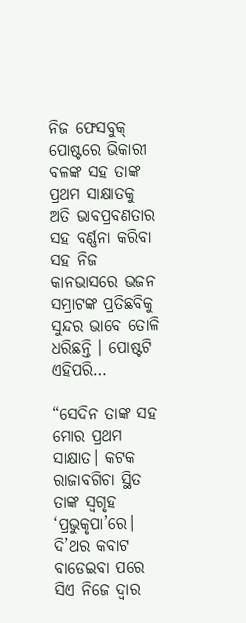ନିଜ ଫେସବୁକ୍ ପୋଷ୍ଟରେ ଭିକାରୀ ବଳଙ୍କ ସହ ତାଙ୍କ ପ୍ରଥମ ସାକ୍ଷାତକୁ ଅତି ଭାବପ୍ରବଣତାର ସହ ବର୍ଣ୍ଣନା କରିବା ସହ ନିଜ କାନଭାସରେ ଭଜନ ସମ୍ରାଟଙ୍କ ପ୍ରତିଛବିକୁ ସୁନ୍ଦର ଭାବେ ତୋଳି ଧରିଛନ୍ତି । ପୋଷ୍ଟଟି ଏହିପରି…

“ସେଦିନ ତାଙ୍କ ସହ ମୋର ପ୍ରଥମ ସାକ୍ଷାତ। କଟକ ରାଜାବଗିଚା ସ୍ଥିତ ତାଙ୍କ ସ୍ବଗୃହ ‘ପ୍ରଭୁକୃପା’ରେ।
ଦି’ଥର କବାଟ ବାଡେଇବା ପରେ ସିଏ ନିଜେ ଦ୍ବାର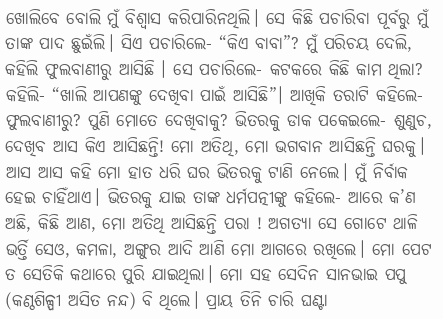ଖୋଲିବେ ବୋଲି ମୁଁ ବିଶ୍ବାସ କରିପାରିନଥିଲି। ସେ କିଛି ପଚାରିବା ପୂର୍ବରୁ ମୁଁ ତାଙ୍କ ପାଦ ଛୁଇଁଲି। ସିଏ ପଚାରିଲେ- “କିଏ ବାବା”? ମୁଁ ପରିଚୟ ଦେଲି, କହିଲି ଫୁଲବାଣୀରୁ ଆସିଛି । ସେ ପଚାରିଲେ- କଟକରେ କିଛି କାମ ଥିଲା? କହିଲି- “ଖାଲି ଆପଣଙ୍କୁ ଦେଖିବା ପାଇଁ ଆସିଛି”। ଆଖିକି ତରାଟି କହିଲେ- ଫୁଲବାଣୀରୁ? ପୁଣି ମୋତେ ଦେଖିବାକୁ? ଭିତରକୁ ଡାକ ପକେଇଲେ- ଶୁଣୁଚ, ଦେଖିବ ଆସ କିଏ ଆସିଛନ୍ତି! ମୋ ଅତିଥି, ମୋ ଭଗବାନ ଆସିଛନ୍ତି ଘରକୁ। ଆସ ଆସ କହି ମୋ ହାତ ଧରି ଘର ଭିତରକୁ ଟାଣି ନେଲେ। ମୁଁ ନିର୍ବାକ ହେଇ ଚାହିଁଥାଏ। ଭିତରକୁ ଯାଇ ତାଙ୍କ ଧର୍ମପତ୍ନୀଙ୍କୁ କହିଲେ- ଆରେ କ’ଣ ଅଛି, କିଛି ଆଣ, ମୋ ଅତିଥି ଆସିଛନ୍ତି ପରା ! ଅଗତ୍ୟା ସେ ଗୋଟେ ଥାଳି ଭର୍ତ୍ତି ସେଓ, କମଳା, ଅଙ୍ଗୁର ଆଦି ଆଣି ମୋ ଆଗରେ ରଖିଲେ। ମୋ ପେଟ ତ ସେତିକି କଥାରେ ପୁରି ଯାଇଥିଲା। ମୋ ସହ ସେଦିନ ସାନଭାଇ ପପୁ (କଣ୍ଠଶିଳ୍ପୀ ଅସିତ ନନ୍ଦ) ବି ଥିଲେ। ପ୍ରାୟ ତିନି ଚାରି ଘଣ୍ଟା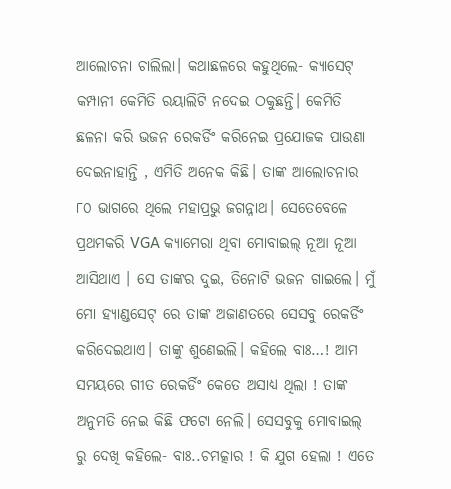ଆଲୋଚନା ଚାଲିଲା। କଥାଛଳରେ କହୁଥିଲେ- କ୍ୟାସେଟ୍ କମ୍ପାନୀ କେମିତି ରୟାଲିଟି ନଦେଇ ଠକୁଛନ୍ତି। କେମିତି ଛଳନା କରି ଭଜନ ରେକର୍ଡିଂ କରିନେଇ ପ୍ରଯୋଜକ ପାଉଣା ଦେଇନାହାନ୍ତି , ଏମିତି ଅନେକ କିଛି। ତାଙ୍କ ଆଲୋଚନାର ୮୦ ଭାଗରେ ଥିଲେ ମହାପ୍ରଭୁ ଜଗନ୍ନାଥ। ସେତେବେଳେ ପ୍ରଥମକରି VGA କ୍ୟାମେରା ଥିବା ମୋବାଇଲ୍ ନୂଆ ନୂଆ ଆସିଥାଏ । ସେ ତାଙ୍କର ଦୁଇ, ତିନୋଟି ଭଜନ ଗାଇଲେ। ମୁଁ ମୋ ହ୍ୟାଣ୍ଡସେଟ୍ ରେ ତାଙ୍କ ଅଜାଣତରେ ସେସବୁ ରେକର୍ଡିଂ କରିଦେଇଥାଏ। ତାଙ୍କୁ ଶୁଣେଇଲି। କହିଲେ ବାଃ…! ଆମ ସମୟରେ ଗୀତ ରେକର୍ଡିଂ କେତେ ଅସାଧ୍ୟ ଥିଲା ! ତାଙ୍କ ଅନୁମତି ନେଇ କିଛି ଫଟୋ ନେଲି। ସେସବୁକୁ ମୋବାଇଲ୍ ରୁ ଦେଖି କହିଲେ- ବାଃ..ଚମତ୍କାର ! କି ଯୁଗ ହେଲା ! ଏତେ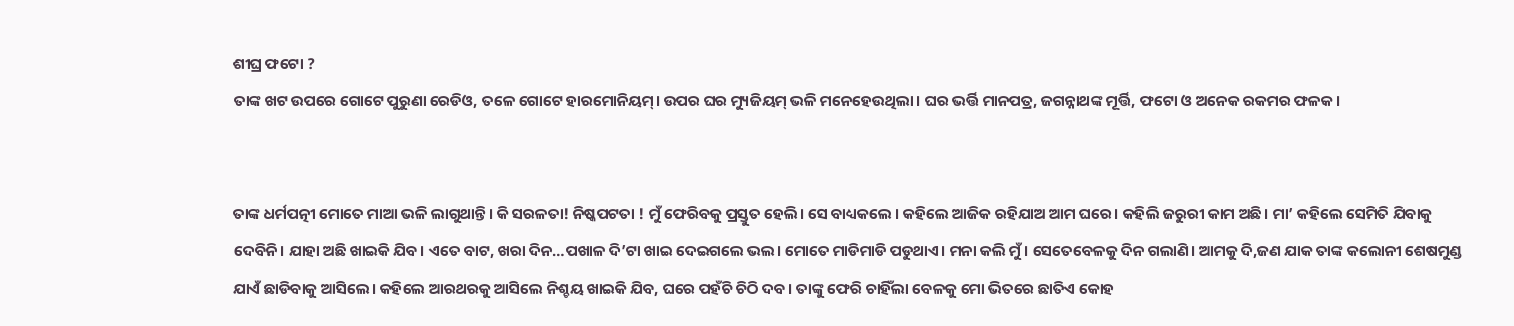ଶୀଘ୍ର ଫଟୋ ?
ତାଙ୍କ ଖଟ ଉପରେ ଗୋଟେ ପୁରୁଣା ରେଡିଓ, ତଳେ ଗୋଟେ ହାରମୋନିୟମ୍। ଉପର ଘର ମ୍ୟୁଜିୟମ୍ ଭଳି ମନେହେଉଥିଲା। ଘର ଭର୍ତ୍ତି ମାନପତ୍ର, ଜଗନ୍ନାଥଙ୍କ ମୂର୍ତ୍ତି, ଫଟୋ ଓ ଅନେକ ରକମର ଫଳକ।


ତାଙ୍କ ଧର୍ମପତ୍ନୀ ମୋତେ ମାଆ ଭଳି ଲାଗୁଥାନ୍ତି। କି ସରଳତା! ନିଷ୍କପଟତା ! ମୁଁ ଫେରିବକୁ ପ୍ରସ୍ତୁତ ହେଲି। ସେ ବାଧ୍ୟକଲେ । କହିଲେ ଆଜିକ ରହିଯାଅ ଆମ ଘରେ। କହିଲି ଜରୁରୀ କାମ ଅଛି। ମା’ କହିଲେ ସେମିତି ଯିବାକୁ ଦେବିନି। ଯାହା ଅଛି ଖାଇକି ଯିବ। ଏତେ ବାଟ, ଖରା ଦିନ…ପଖାଳ ଦି’ଟା ଖାଇ ଦେଇଗଲେ ଭଲ। ମୋତେ ମାଡିମାଡି ପଡୁଥାଏ। ମନା କଲି ମୁଁ। ସେତେବେଳକୁ ଦିନ ଗଲାଣି। ଆମକୁ ଦି,ଜଣ ଯାକ ତାଙ୍କ କଲୋନୀ ଶେଷମୁଣ୍ଡ ଯାଏଁ ଛାଡିବାକୁ ଆସିଲେ। କହିଲେ ଆରଥରକୁ ଆସିଲେ ନିଶ୍ଚୟ ଖାଇକି ଯିବ, ଘରେ ପହଁଚି ଚିଠି ଦବ। ତାଙ୍କୁ ଫେରି ଚାହିଁଲା ବେଳକୁ ମୋ ଭିତରେ ଛାତିଏ କୋହ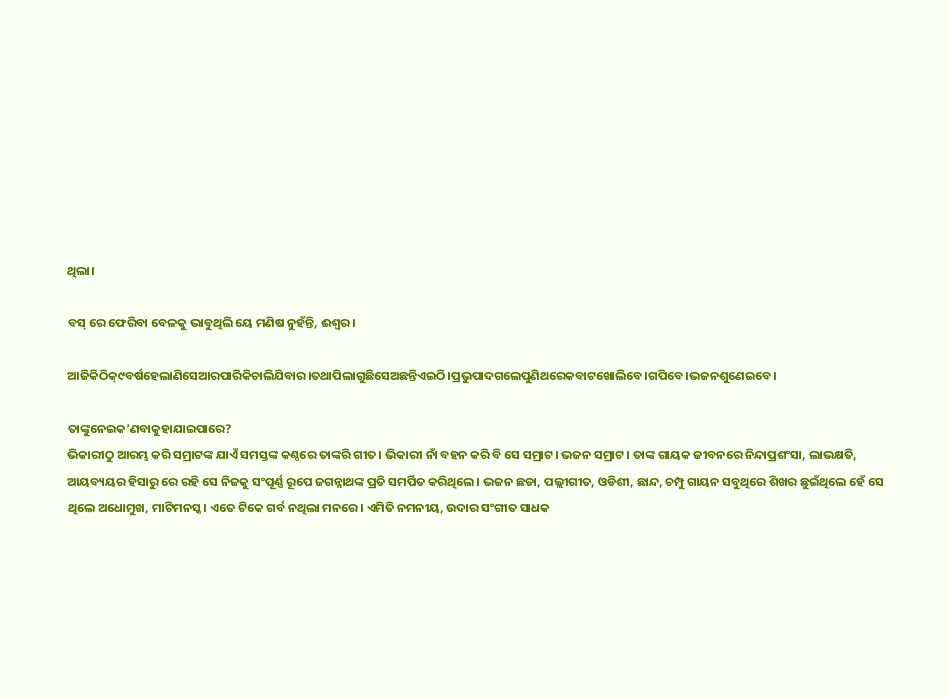ଥିଲା।

ବସ୍ ରେ ଫେରିବା ବେଳକୁ ଭାବୁଥିଲି ୟେ ମଣିଷ ନୁହଁନ୍ତି, ଈଶ୍ବର।

ଆଜିକିଠିକ୍୯ବର୍ଷହେଲାଣିସେଆରପାରିକିଚାଲିଯିବାର।ତଥାପିଲାଗୁଛିସେଅଛନ୍ତିଏଇଠି।ପ୍ରଭୁପାଦଗଲେପୁଣିଥରେକବାଟଖୋଲିବେ।ଗପିବେ।ଭଜନଶୁଣେଇବେ।

ତାଙ୍କୁନେଇକ’ଣବାକୁହାଯାଇପାରେ?
ଭିକାରୀଠୁ ଆରମ୍ଭ କରି ସମ୍ରାଟଙ୍କ ଯାଏଁ ସମସ୍ତଙ୍କ କଣ୍ଠରେ ତାଙ୍କରି ଗୀତ। ଭିକାରୀ ନାଁ ବହନ କରି ବି ସେ ସମ୍ରାଟ। ଭଜନ ସମ୍ରାଟ। ତାଙ୍କ ଗାୟକ ଜୀବନରେ ନିନ୍ଦାପ୍ରଶଂସା, ଲାଭକ୍ଷତି, ଆୟବ୍ୟୟର ହିସାରୁ ରେ ରହି ସେ ନିଜକୁ ସଂପୂର୍ଣ୍ଣ ରୂପେ ଜଗନ୍ନାଥଙ୍କ ପ୍ରତି ସମର୍ପିତ କରିଥିଲେ। ଭଜନ ଛଡା, ପଲ୍ଲୀଗୀତ, ଓଡିଶୀ, ଛାନ୍ଦ, ଚମ୍ପୁ ଗାୟନ ସବୁଥିରେ ଶିଖର ଛୁଇଁଥିଲେ ହେଁ ସେ ଥିଲେ ଅଧୋମୁଖ, ମାଟିମନସ୍କ। ଏତେ ଟିକେ ଗର୍ବ ନଥିଲା ମନରେ। ଏମିତି ନମନୀୟ, ଉଦାର ସଂଗୀତ ସାଧକ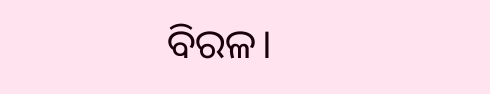ବିରଳ।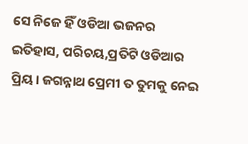ସେ ନିଜେ ହିଁ ଓଡିଆ ଭଜନର ଇତିହାସ, ପରିଚୟ,ପ୍ରତିଟି ଓଡିଆର ପ୍ରିୟ। ଜଗନ୍ନାଥ ପ୍ରେମୀ ତ ତୁମକୁ ନେଇ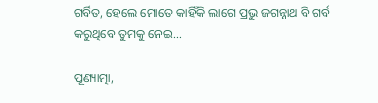ଗର୍ବିତ, ହେଲେ ମୋତେ କାହିଁକି ଲାଗେ ପ୍ରଭୁ ଜଗନ୍ନାଥ ବି ଗର୍ବ କରୁଥିବେ ତୁମକୁ ନେଇ…

ପୂଣ୍ୟାତ୍ମା,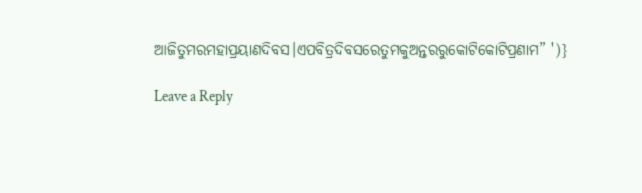ଆଜିତୁମରମହାପ୍ରୟାଣଦିବସ।ଏପବିତ୍ରଦିବସରେତୁମକୁଅନ୍ତରରୁକୋଟିକୋଟିପ୍ରଣାମ” ')}

Leave a Reply